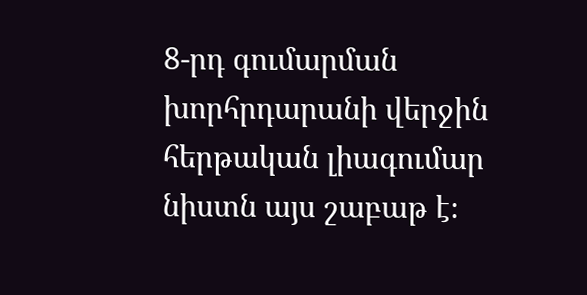8-րդ գումարման խորհրդարանի վերջին հերթական լիագումար նիստն այս շաբաթ է։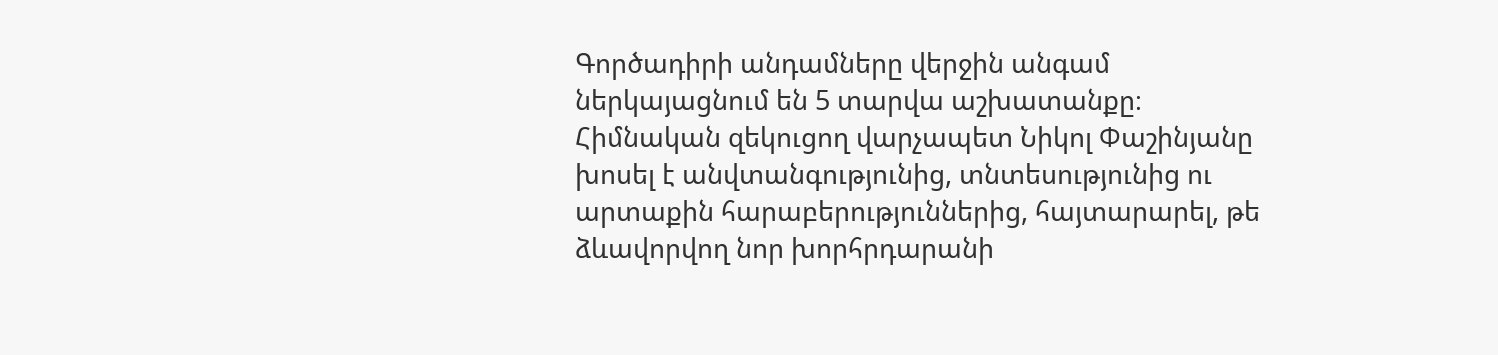Գործադիրի անդամները վերջին անգամ ներկայացնում են 5 տարվա աշխատանքը։ Հիմնական զեկուցող վարչապետ Նիկոլ Փաշինյանը խոսել է անվտանգությունից, տնտեսությունից ու արտաքին հարաբերություններից, հայտարարել, թե ձևավորվող նոր խորհրդարանի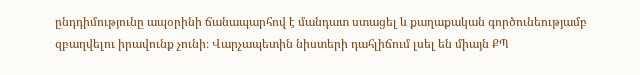ընդդիմությունը ապօրինի ճանապարհով է մանդատ ստացել և քաղաքական գործունեությամբ զբաղվելու իրավունք չունի։ Վարչապետին նիստերի դահլիճում լսել են միայն ՔՊ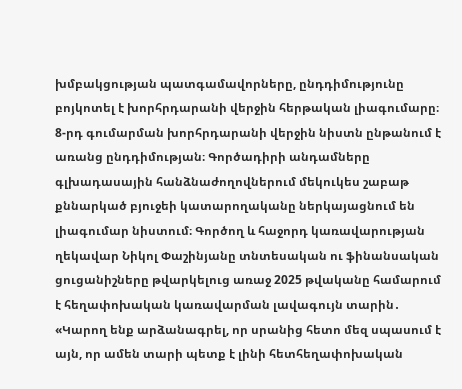խմբակցության պատգամավորները, ընդդիմությունը բոյկոտել է խորհրդարանի վերջին հերթական լիագումարը։
8-րդ գումարման խորհրդարանի վերջին նիստն ընթանում է առանց ընդդիմության։ Գործադիրի անդամները գլխադասային հանձնաժողովներում մեկուկես շաբաթ քննարկած բյուջեի կատարողականը ներկայացնում են լիագումար նիստում։ Գործող և հաջորդ կառավարության ղեկավար Նիկոլ Փաշինյանը տնտեսական ու ֆինանսական ցուցանիշները թվարկելուց առաջ 2025 թվականը համարում է հեղափոխական կառավարման լավագույն տարին․
«Կարող ենք արձանագրել, որ սրանից հետո մեզ սպասում է այն, որ ամեն տարի պետք է լինի հետհեղափոխական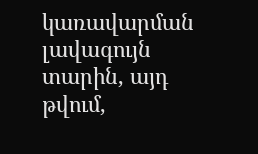կառավարման լավագույն տարին, այդ թվում,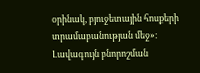օրինակ, բյուջետային հոսքերի տրամաբանության մեջ»։
Լավագույն բնորոշման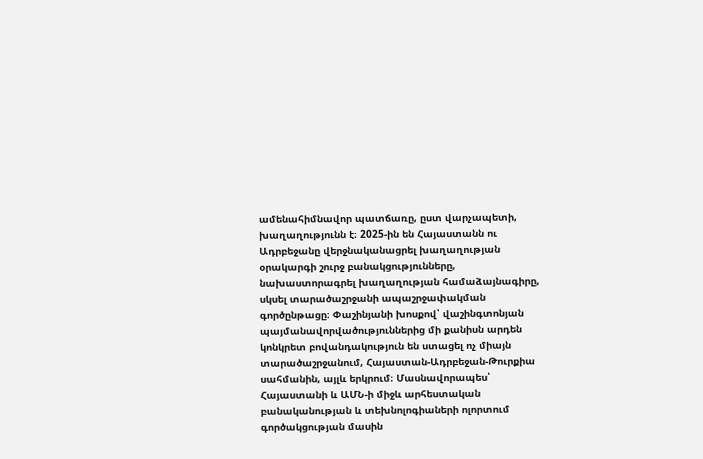ամենահիմնավոր պատճառը, ըստ վարչապետի, խաղաղությունն է։ 2025-ին են Հայաստանն ու Ադրբեջանը վերջնականացրել խաղաղության օրակարգի շուրջ բանակցությունները, նախաստորագրել խաղաղության համաձայնագիրը, սկսել տարածաշրջանի ապաշրջափակման գործընթացը։ Փաշինյանի խոսքով՝ վաշինգտոնյան պայմանավորվածություններից մի քանիսն արդեն կոնկրետ բովանդակություն են ստացել ոչ միայն տարածաշրջանում, Հայաստան-Ադրբեջան-Թուրքիա սահմանին, այլև երկրում։ Մասնավորապես՝ Հայաստանի և ԱՄՆ-ի միջև արհեստական բանականության և տեխնոլոգիաների ոլորտում գործակցության մասին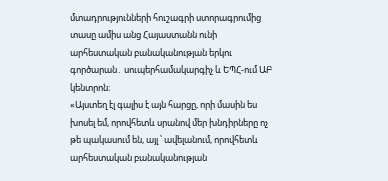մտադրությունների հուշագրի ստորագրումից տասը ամիս անց Հայաստանն ունի արհեստական բանականության երկու գործարան․ սուպերհամակարգիչ և ԵՊՀ-ում ԱԲ կենտրոն։
«Այստեղ էլ գալիս է այն հարցը, որի մասին ես խոսել եմ, որովհետև սրանով մեր խնդիրները ոչ թե պակասում են, այլ ՝ ավելանում, որովհետև արհեստական բանականության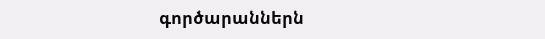գործարաններն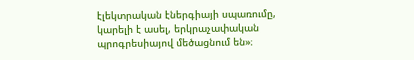էլեկտրական էներգիայի սպառումը, կարելի է ասել, երկրաչափական պրոգրեսիայով մեծացնում են»։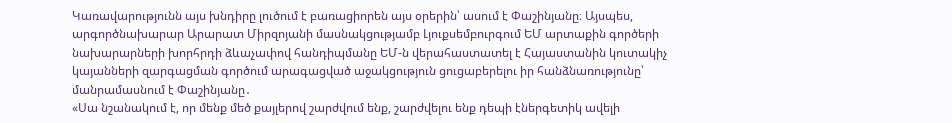Կառավարությունն այս խնդիրը լուծում է բառացիորեն այս օրերին՝ ասում է Փաշինյանը։ Այսպես, արգործնախարար Արարատ Միրզոյանի մասնակցությամբ Լյուքսեմբուրգում ԵՄ արտաքին գործերի նախարարների խորհրդի ձևաչափով հանդիպմանը ԵՄ-ն վերահաստատել է Հայաստանին կուտակիչ կայանների զարգացման գործում արագացված աջակցություն ցուցաբերելու իր հանձնառությունը՝ մանրամասնում է Փաշինյանը․
«Սա նշանակում է, որ մենք մեծ քայլերով շարժվում ենք, շարժվելու ենք դեպի էներգետիկ ավելի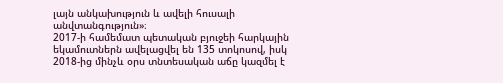լայն անկախություն և ավելի հուսալի անվտանգություն»։
2017-ի համեմատ պետական բյուջեի հարկային եկամուտներն ավելացվել են 135 տոկոսով, իսկ 2018-ից մինչև օրս տնտեսական աճը կազմել է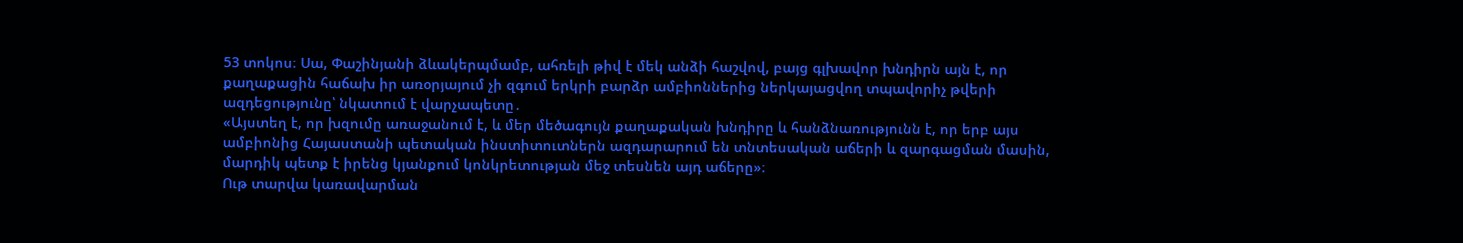53 տոկոս։ Սա, Փաշինյանի ձևակերպմամբ, ահռելի թիվ է մեկ անձի հաշվով, բայց գլխավոր խնդիրն այն է, որ քաղաքացին հաճախ իր առօրյայում չի զգում երկրի բարձր ամբիոններից ներկայացվող տպավորիչ թվերի ազդեցությունը՝ նկատում է վարչապետը․
«Այստեղ է, որ խզումը առաջանում է, և մեր մեծագույն քաղաքական խնդիրը և հանձնառությունն է, որ երբ այս ամբիոնից Հայաստանի պետական ինստիտուտներն ազդարարում են տնտեսական աճերի և զարգացման մասին, մարդիկ պետք է իրենց կյանքում կոնկրետության մեջ տեսնեն այդ աճերը»։
Ութ տարվա կառավարման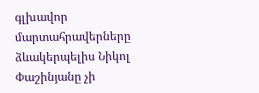գլխավոր մարտահրավերները ձևակերպելիս Նիկոլ Փաշինյանը չի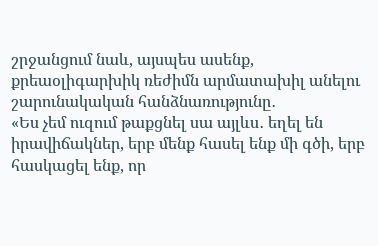շրջանցում նաև, այսպես ասենք, քրեաօլիգարխիկ ռեժիմն արմատախիլ անելու շարունակական հանձնառությունը․
«Ես չեմ ուզում թաքցնել սա այլևս․ եղել են իրավիճակներ, երբ մենք հասել ենք մի գծի, երբ հասկացել ենք, որ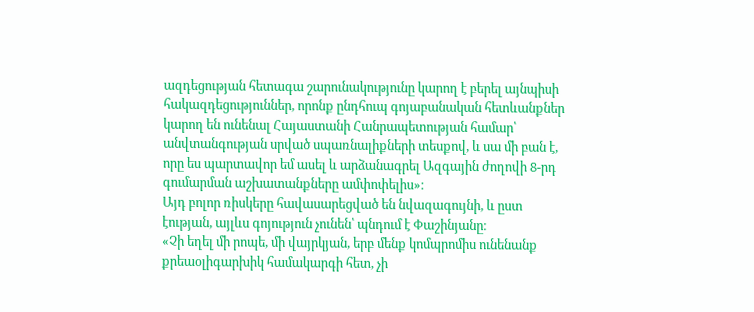ազդեցության հետագա շարունակությունը կարող է բերել այնպիսի հակազդեցություններ, որոնք ընդհուպ գոյաբանական հետևանքներ կարող են ունենալ Հայաստանի Հանրապետության համար՝ անվտանգության սրված սպառնալիքների տեսքով, և սա մի բան է, որը ես պարտավոր եմ ասել և արձանագրել Ազգային ժողովի 8-րդ գումարման աշխատանքները ամփոփելիս»։
Այդ բոլոր ռիսկերը հավասարեցված են նվազագույնի, և ըստ էության, այլևս գոյություն չունեն՝ պնդում է Փաշինյանը։
«Չի եղել մի րոպե, մի վայրկյան, երբ մենք կոմպրոմիս ունենանք քրեաօլիգարխիկ համակարգի հետ, չի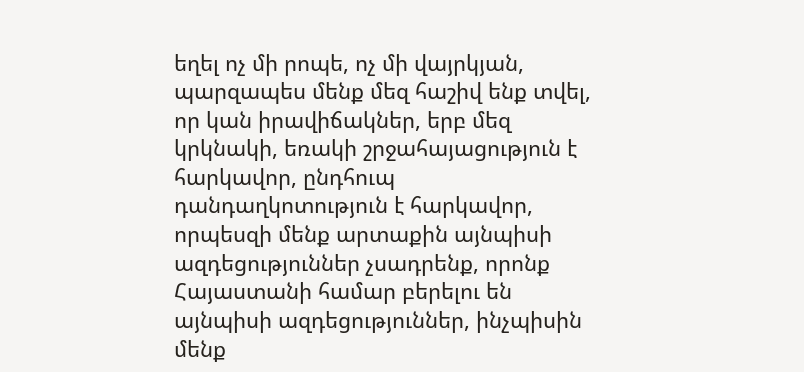եղել ոչ մի րոպե, ոչ մի վայրկյան, պարզապես մենք մեզ հաշիվ ենք տվել, որ կան իրավիճակներ, երբ մեզ կրկնակի, եռակի շրջահայացություն է հարկավոր, ընդհուպ դանդաղկոտություն է հարկավոր, որպեսզի մենք արտաքին այնպիսի ազդեցություններ չսադրենք, որոնք Հայաստանի համար բերելու են այնպիսի ազդեցություններ, ինչպիսին մենք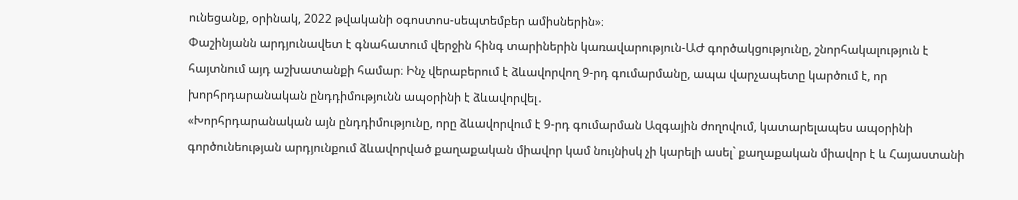ունեցանք, օրինակ, 2022 թվականի օգոստոս-սեպտեմբեր ամիսներին»։
Փաշինյանն արդյունավետ է գնահատում վերջին հինգ տարիներին կառավարություն-ԱԺ գործակցությունը, շնորհակալություն է հայտնում այդ աշխատանքի համար։ Ինչ վերաբերում է ձևավորվող 9-րդ գումարմանը, ապա վարչապետը կարծում է, որ խորհրդարանական ընդդիմությունն ապօրինի է ձևավորվել․
«Խորհրդարանական այն ընդդիմությունը, որը ձևավորվում է 9-րդ գումարման Ազգային ժողովում, կատարելապես ապօրինի գործունեության արդյունքում ձևավորված քաղաքական միավոր կամ նույնիսկ չի կարելի ասել` քաղաքական միավոր է և Հայաստանի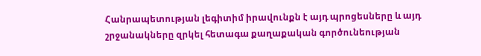Հանրապետության լեգիտիմ իրավունքն է այդ պրոցեսները և այդ շրջանակները զրկել հետագա քաղաքական գործունեության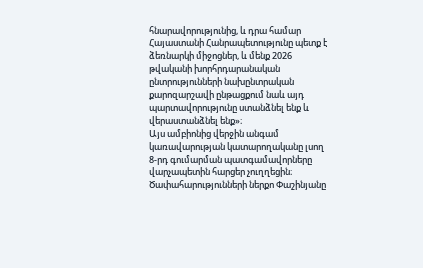հնարավորությունից, և դրա համար Հայաստանի Հանրապետությունը պետք է ձեռնարկի միջոցներ, և մենք 2026 թվականի խորհրդարանական ընտրությունների նախընտրական քարոզարշավի ընթացքում նաև այդ պարտավորությունը ստանձնել ենք և վերաստանձնել ենք»։
Այս ամբիոնից վերջին անգամ կառավարության կատարողականը լսող 8-րդ գումարման պատգամավորները վարչապետին հարցեր չուղղեցին։ Ծափահարությունների ներքո Փաշինյանը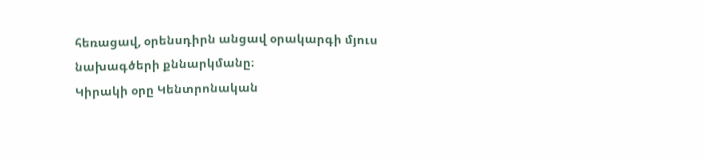հեռացավ, օրենսդիրն անցավ օրակարգի մյուս նախագծերի քննարկմանը։
Կիրակի օրը Կենտրոնական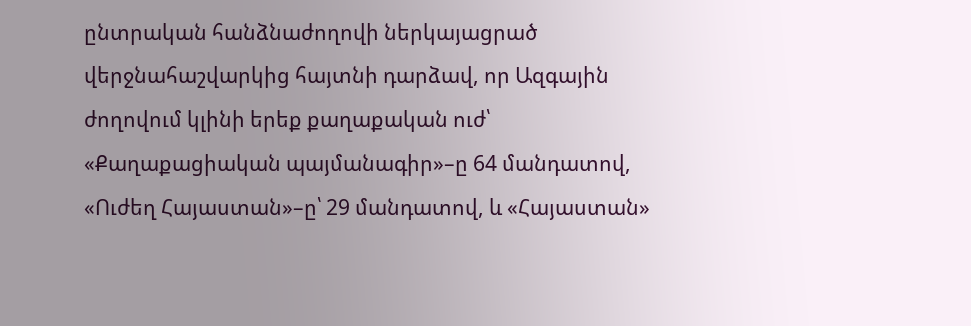ընտրական հանձնաժողովի ներկայացրած վերջնահաշվարկից հայտնի դարձավ, որ Ազգային ժողովում կլինի երեք քաղաքական ուժ՝ «Քաղաքացիական պայմանագիր»–ը 64 մանդատով, «Ուժեղ Հայաստան»–ը՝ 29 մանդատով, և «Հայաստան»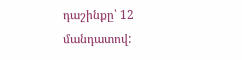դաշինքը՝ 12 մանդատով: